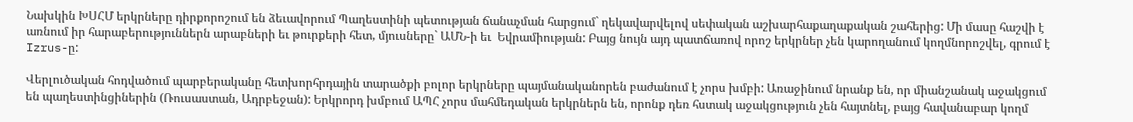Նախկին ԽՍՀՄ երկրները դիրքորոշում են ձեւավորում Պաղեստինի պետության ճանաչման հարցում` ղեկավարվելով սեփական աշխարհաքաղաքական շահերից: Մի մասը հաշվի է առնում իր հարաբերություններն արաբների եւ թուրքերի հետ, մյուսները` ԱՄՆ-ի եւ  Եվրամիության: Բայց նույն այդ պատճառով որոշ երկրներ չեն կարողանում կողմնորոշվել, գրում է Izrus-ը:

Վերլուծական հոդվածում պարբերականը հետխորհրդային տարածքի բոլոր երկրները պայմանականորեն բաժանում է չորս խմբի: Առաջինում նրանք են, որ միանշանակ աջակցում են պաղեստինցիներին (Ռուսաստան, Ադրբեջան): Երկրորդ խմբում ԱՊՀ չորս մահմեդական երկրներն են, որոնք դեռ հստակ աջակցություն չեն հայտնել, բայց հավանաբար կողմ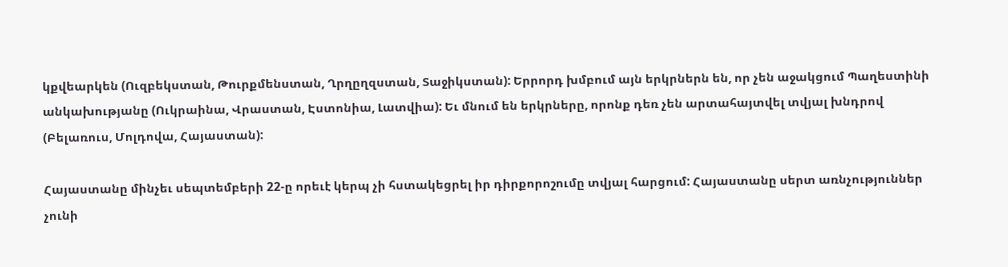կքվեարկեն (Ուզբեկստան, Թուրքմենստան, Ղրղըղզստան, Տաջիկստան): Երրորդ խմբում այն երկրներն են, որ չեն աջակցում Պաղեստինի անկախությանը (Ուկրաինա, Վրաստան, Էստոնիա, Լատվիա): Եւ մնում են երկրները, որոնք դեռ չեն արտահայտվել տվյալ խնդրով (Բելառուս, Մոլդովա, Հայաստան):

Հայաստանը մինչեւ սեպտեմբերի 22-ը որեւէ կերպ չի հստակեցրել իր դիրքորոշումը տվյալ հարցում: Հայաստանը սերտ առնչություններ չունի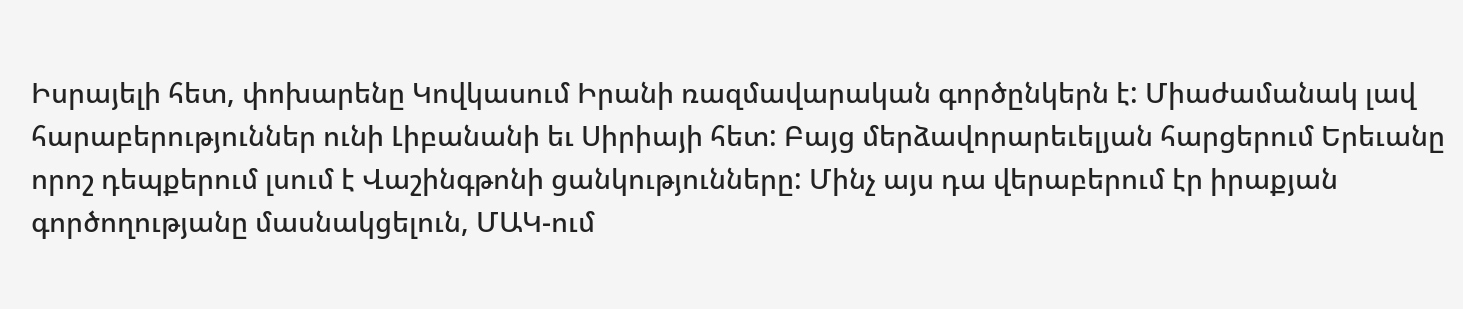Իսրայելի հետ, փոխարենը Կովկասում Իրանի ռազմավարական գործընկերն է: Միաժամանակ լավ հարաբերություններ ունի Լիբանանի եւ Սիրիայի հետ: Բայց մերձավորարեւելյան հարցերում Երեւանը որոշ դեպքերում լսում է Վաշինգթոնի ցանկությունները: Մինչ այս դա վերաբերում էր իրաքյան գործողությանը մասնակցելուն, ՄԱԿ-ում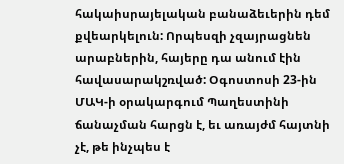հակաիսրայելական բանաձեւերին դեմ քվեարկելուն: Որպեսզի չզայրացնեն արաբներին, հայերը դա անում էին հավասարակշռված: Օգոստոսի 23-ին ՄԱԿ-ի օրակարգում Պաղեստինի ճանաչման հարցն է, եւ առայժմ հայտնի չէ, թե ինչպես է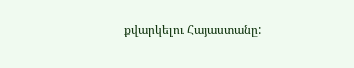քվարկելու Հայաստանը: